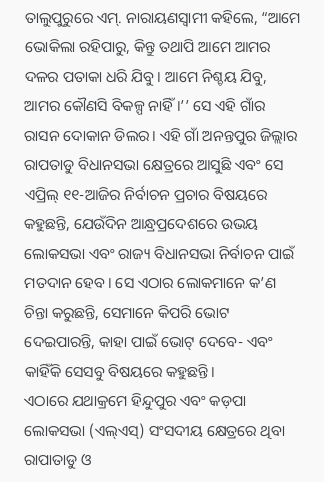ତାଲୁପୁରୁରେ ଏମ୍. ନାରାୟଣସ୍ୱାମୀ କହିଲେ, “ଆମେ ଭୋକିଲା ରହିପାରୁ, କିନ୍ତୁ ତଥାପି ଆମେ ଆମର ଦଳର ପତାକା ଧରି ଯିବୁ। ଆମେ ନିଶ୍ଚୟ ଯିବୁ, ଆମର କୌଣସି ବିକଳ୍ପ ନାହିଁ।’’ ସେ ଏହି ଗାଁର ରାସନ ଦୋକାନ ଡିଲର। ଏହି ଗାଁ ଅନନ୍ତପୁର ଜିଲ୍ଲାର ରାପତାଡୁ ବିଧାନସଭା କ୍ଷେତ୍ରରେ ଆସୁଛି ଏବଂ ସେ ଏପ୍ରିଲ୍ ୧୧-ଆଜିର ନିର୍ବାଚନ ପ୍ରଚାର ବିଷୟରେ କହୁଛନ୍ତି, ଯେଉଁଦିନ ଆନ୍ଧ୍ରପ୍ରଦେଶରେ ଉଭୟ ଲୋକସଭା ଏବଂ ରାଜ୍ୟ ବିଧାନସଭା ନିର୍ବାଚନ ପାଇଁ ମତଦାନ ହେବ। ସେ ଏଠାର ଲୋକମାନେ କ’ଣ ଚିନ୍ତା କରୁଛନ୍ତି, ସେମାନେ କିପରି ଭୋଟ ଦେଇପାରନ୍ତି, କାହା ପାଇଁ ଭୋଟ୍ ଦେବେ- ଏବଂ କାହିଁକି ସେସବୁ ବିଷୟରେ କହୁଛନ୍ତି।
ଏଠାରେ ଯଥାକ୍ରମେ ହିନ୍ଦୁପୁର ଏବଂ କଡ଼ପା ଲୋକସଭା (ଏଲ୍ଏସ୍) ସଂସଦୀୟ କ୍ଷେତ୍ରରେ ଥିବା ରାପାତାଡୁ ଓ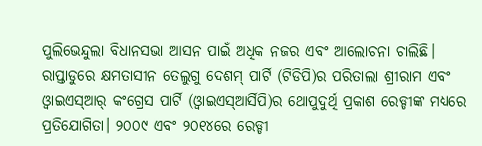ପୁଲିଭେନ୍ଦୁଲା ବିଧାନସଭା ଆସନ ପାଇଁ ଅଧିକ ନଜର ଏବଂ ଆଲୋଚନା ଚାଲିଛି।
ରାପ୍ତାଡୁରେ କ୍ଷମତାସୀନ ତେଲୁଗୁ ଦେଶମ୍ ପାର୍ଟି (ଟିଡିପି)ର ପରିତାଲା ଶ୍ରୀରାମ ଏବଂ ଓ୍ୱାଇଏସ୍ଆର୍ କଂଗ୍ରେସ ପାର୍ଟି (ଓ୍ୱାଇଏସ୍ଆର୍ସିପି)ର ଥୋପୁଦୁର୍ଥି ପ୍ରକାଶ ରେଡ୍ଡୀଙ୍କ ମଧ୍ୟରେ ପ୍ରତିଯୋଗିତା। ୨୦୦୯ ଏବଂ ୨୦୧୪ରେ ରେଡ୍ଡୀ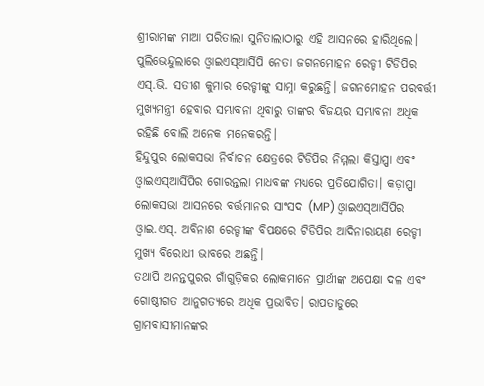ଶ୍ରୀରାମଙ୍କ ମାଆ ପରିତାଲା ସୁନିତାଲାଠାରୁ ଏହି ଆସନରେ ହାରିଥିଲେ। ପୁଲିଭେନ୍ଦୁଲାରେ ଓ୍ୱାଇଏସ୍ଆର୍ସିପି ନେତା ଜଗନମୋହନ ରେଡ୍ଡୀ ଟିଡିପିର ଏସ୍.ଭି. ସତୀଶ କୁମାର ରେଡ୍ଡୀଙ୍କୁ ସାମ୍ନା କରୁଛନ୍ତି। ଜଗନମୋହନ ପରବର୍ତ୍ତୀ ମୁଖ୍ୟମନ୍ତ୍ରୀ ହେବାର ସମ୍ଭାବନା ଥିବାରୁ ତାଙ୍କର ବିଜୟର ସମ୍ଭାବନା ଅଧିକ ରହିଛି ବୋଲି ଅନେକ ମନେକରନ୍ତି।
ହିନ୍ଦୁପୁର ଲୋକସଭା ନିର୍ବାଚନ କ୍ଷେତ୍ରରେ ଟିଡିପିର ନିମ୍ମଲା କିସ୍ତାପ୍ପା ଏବଂ ଓ୍ୱାଇଏସ୍ଆର୍ସିପିର ଗୋରନ୍ତଲା ମାଧବଙ୍କ ମଧ୍ୟରେ ପ୍ରତିଯୋଗିତା। କଡ଼ାପ୍ପା ଲୋକସଭା ଆସନରେ ବର୍ତ୍ତମାନର ସାଂସଦ (MP) ଓ୍ୱାଇଏସ୍ଆର୍ସିପିର ଓ୍ୱାଇ.ଏସ୍. ଅବିନାଶ ରେଡ୍ଡୀଙ୍କ ବିପକ୍ଷରେ ଟିଡିପିର ଆଦିନାରାୟଣ ରେଡ୍ଡୀ ମୁଖ୍ୟ ବିରୋଧୀ ଭାବରେ ଅଛନ୍ତି।
ତଥାପି ଅନନ୍ତପୁରର ଗାଁଗୁଡ଼ିକର ଲୋକମାନେ ପ୍ରାର୍ଥୀଙ୍କ ଅପେକ୍ଷା ଦଳ ଏବଂ ଗୋଷ୍ଠୀଗତ ଆନୁଗତ୍ୟରେ ଅଧିକ ପ୍ରଭାବିତ। ରାପତାଡୁରେ ଗ୍ରାମବାସୀମାନଙ୍କର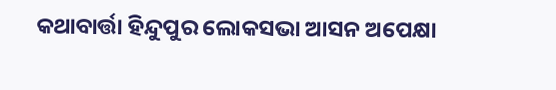କଥାବାର୍ତ୍ତା ହିନ୍ଦୁପୁର ଲୋକସଭା ଆସନ ଅପେକ୍ଷା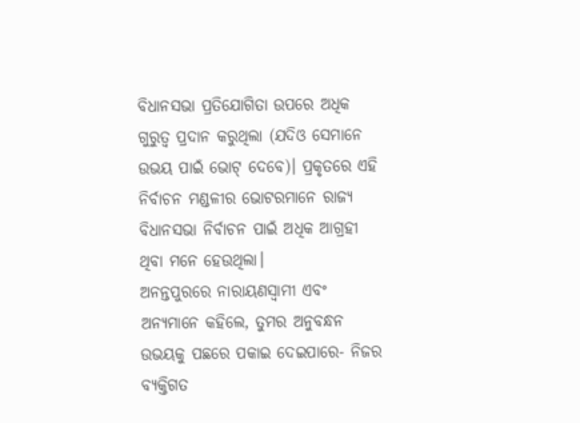ବିଧାନସଭା ପ୍ରତିଯୋଗିତା ଉପରେ ଅଧିକ ଗୁରୁତ୍ୱ ପ୍ରଦାନ କରୁଥିଲା (ଯଦିଓ ସେମାନେ ଉଭୟ ପାଇଁ ଭୋଟ୍ ଦେବେ)। ପ୍ରକୃତରେ ଏହି ନିର୍ବାଚନ ମଣ୍ଡଳୀର ଭୋଟରମାନେ ରାଜ୍ୟ ବିଧାନସଭା ନିର୍ବାଚନ ପାଇଁ ଅଧିକ ଆଗ୍ରହୀ ଥିବା ମନେ ହେଉଥିଲା।
ଅନନ୍ତପୁରରେ ନାରାୟଣସ୍ୱାମୀ ଏବଂ ଅନ୍ୟମାନେ କହିଲେ, ତୁମର ଅନୁବନ୍ଧନ ଉଭୟକୁ ପଛରେ ପକାଇ ଦେଇପାରେ- ନିଜର ବ୍ୟକ୍ତିଗତ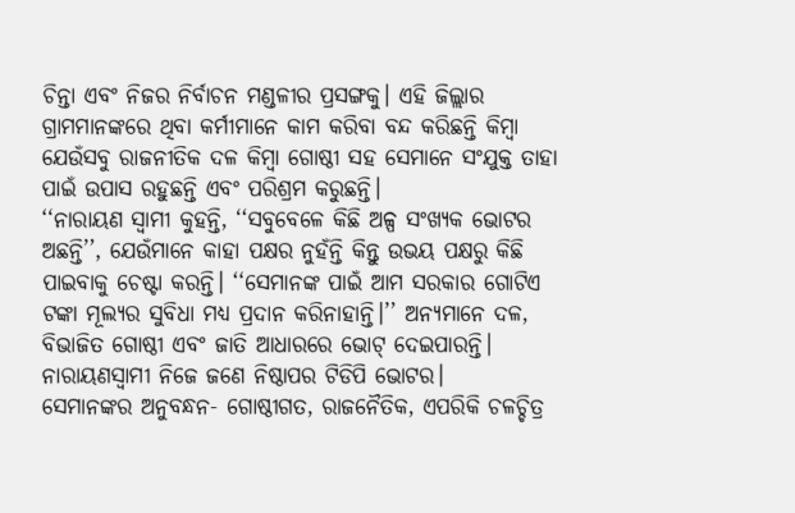ଚିନ୍ତା ଏବଂ ନିଜର ନିର୍ବାଚନ ମଣ୍ଡଳୀର ପ୍ରସଙ୍ଗକୁ। ଏହି ଜିଲ୍ଲାର ଗ୍ରାମମାନଙ୍କରେ ଥିବା କର୍ମୀମାନେ କାମ କରିବା ବନ୍ଦ କରିଛନ୍ତି କିମ୍ବା ଯେଉଁସବୁ ରାଜନୀତିକ ଦଳ କିମ୍ବା ଗୋଷ୍ଠୀ ସହ ସେମାନେ ସଂଯୁକ୍ତ ତାହା ପାଇଁ ଉପାସ ରହୁଛନ୍ତି ଏବଂ ପରିଶ୍ରମ କରୁଛନ୍ତି।
‘‘ନାରାୟଣ ସ୍ୱାମୀ କୁହନ୍ତି, ‘‘ସବୁବେଳେ କିଛି ଅଳ୍ପ ସଂଖ୍ୟକ ଭୋଟର ଅଛନ୍ତି’’, ଯେଉଁମାନେ କାହା ପକ୍ଷର ନୁହଁନ୍ତି କିନ୍ତୁ ଉଭୟ ପକ୍ଷରୁ କିଛି ପାଇବାକୁ ଚେଷ୍ଟା କରନ୍ତି। ‘‘ସେମାନଙ୍କ ପାଇଁ ଆମ ସରକାର ଗୋଟିଏ ଟଙ୍କା ମୂଲ୍ୟର ସୁବିଧା ମଧ୍ୟ ପ୍ରଦାନ କରିନାହାନ୍ତି।’’ ଅନ୍ୟମାନେ ଦଳ, ବିଭାଜିତ ଗୋଷ୍ଠୀ ଏବଂ ଜାତି ଆଧାରରେ ଭୋଟ୍ ଦେଇପାରନ୍ତି। ନାରାୟଣସ୍ୱାମୀ ନିଜେ ଜଣେ ନିଷ୍ଠାପର ଟିଡିପି ଭୋଟର।
ସେମାନଙ୍କର ଅନୁବନ୍ଧନ- ଗୋଷ୍ଠୀଗତ, ରାଜନୈତିକ, ଏପରିକି ଚଳଚ୍ଚିତ୍ର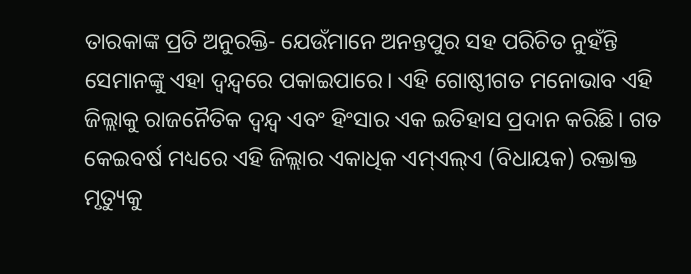ତାରକାଙ୍କ ପ୍ରତି ଅନୁରକ୍ତି- ଯେଉଁମାନେ ଅନନ୍ତପୁର ସହ ପରିଚିତ ନୁହଁନ୍ତି ସେମାନଙ୍କୁ ଏହା ଦ୍ୱନ୍ଦ୍ୱରେ ପକାଇପାରେ। ଏହି ଗୋଷ୍ଠୀଗତ ମନୋଭାବ ଏହି ଜିଲ୍ଲାକୁ ରାଜନୈତିକ ଦ୍ୱନ୍ଦ୍ୱ ଏବଂ ହିଂସାର ଏକ ଇତିହାସ ପ୍ରଦାନ କରିଛି। ଗତ କେଇବର୍ଷ ମଧ୍ୟରେ ଏହି ଜିଲ୍ଲାର ଏକାଧିକ ଏମ୍ଏଲ୍ଏ (ବିଧାୟକ) ରକ୍ତାକ୍ତ ମୃତ୍ୟୁକୁ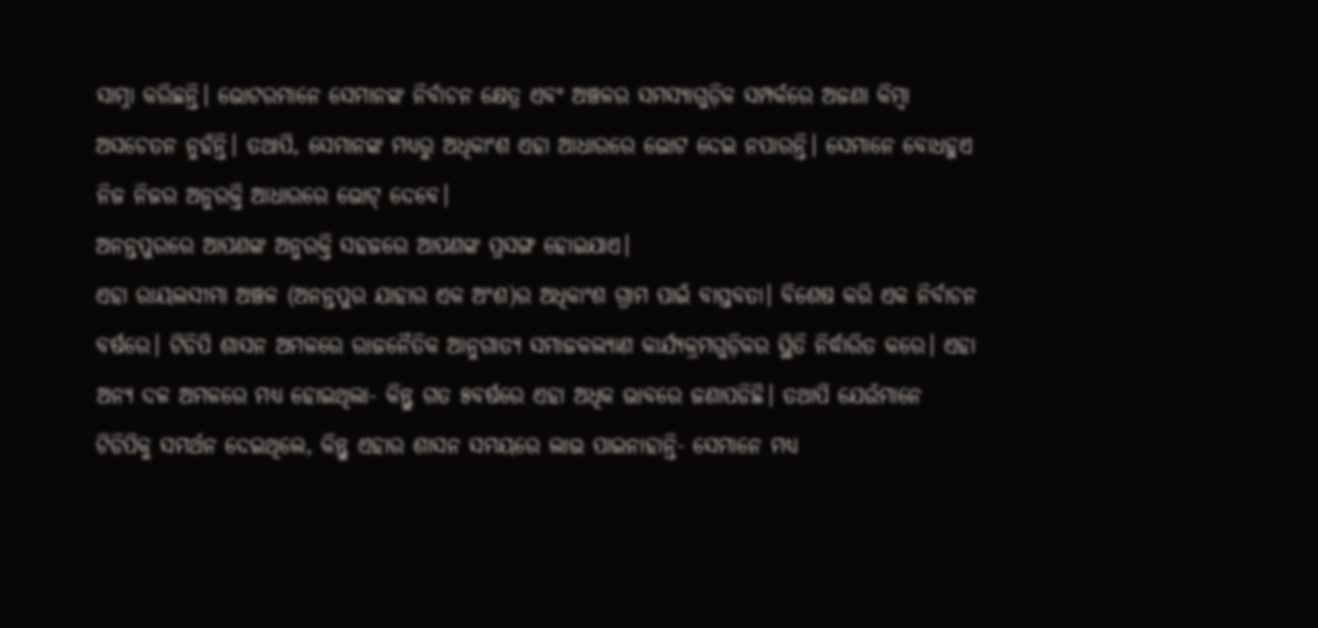ସାମ୍ନା କରିଛନ୍ତି। ଭୋଟରମାନେ ସେମାନଙ୍କ ନିର୍ବାଚନ କ୍ଷେତ୍ର ଏବଂ ଅଞ୍ଚଳର ସମସ୍ୟାଗୁଡ଼ିକ ସମ୍ପର୍କରେ ଅଜଣା କିମ୍ବା ଅସଚେତନ ନୁହଁନ୍ତି। ତଥାପି, ସେମାନଙ୍କ ମଧ୍ୟରୁ ଅଧିକାଂଶ ଏହା ଆଧାରରେ ଭୋଟ ଦେଇ ନପାରନ୍ତି। ସେମାନେ ବୋଧହୁଏ ନିଜ ନିଜର ଅନୁରକ୍ତି ଆଧାରରେ ଭୋଟ୍ ଦେବେ।
ଅନନ୍ତପୁରରେ ଆପଣଙ୍କ ଅନୁରକ୍ତି ସହଜରେ ଆପଣଙ୍କ ପ୍ରସଙ୍ଗ ହୋଇଯାଏ।
ଏହା ରାୟଲସୀମା ଅଞ୍ଚଳ (ଅନନ୍ତପୁର ଯାହାର ଏକ ଅଂଶ)ର ଅଧିକାଂଶ ଗ୍ରାମ ପାଇଁ ବାସ୍ତବତା। ବିଶେଷ କରି ଏକ ନିର୍ବାଚନ ବର୍ଷରେ। ଟିଡିପି ଶାସନ ଅମଳରେ ରାଜନୈତିକ ଆନୁଗାତ୍ୟ ସମାଜକଲ୍ୟାଣ କାର୍ଯ୍ୟକ୍ରମଗୁଡ଼ିକର ସ୍ଥିତି ନିର୍ଦ୍ଧାରିତ କରେ। ଏହା ଅନ୍ୟ ଦଳ ଅମଳରେ ମଧ୍ୟ ହୋଇଥିଲା- କିନ୍ତୁ ଗତ ୫ବର୍ଷରେ ଏହା ଅଧିକ ଭାବରେ ଜଣାପଡିଛି। ତଥାପି ଯେଉଁମାନେ ଟିଡିପିକୁ ସମର୍ଥନ ଦେଇଥିଲେ, କିନ୍ତୁ ଏହାର ଶାସନ ସମୟରେ ଲାଭ ପାଇନାହାନ୍ତି- ସେମାନେ ମଧ୍ୟ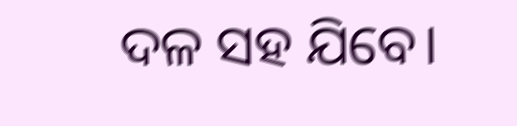ଦଳ ସହ ଯିବେ।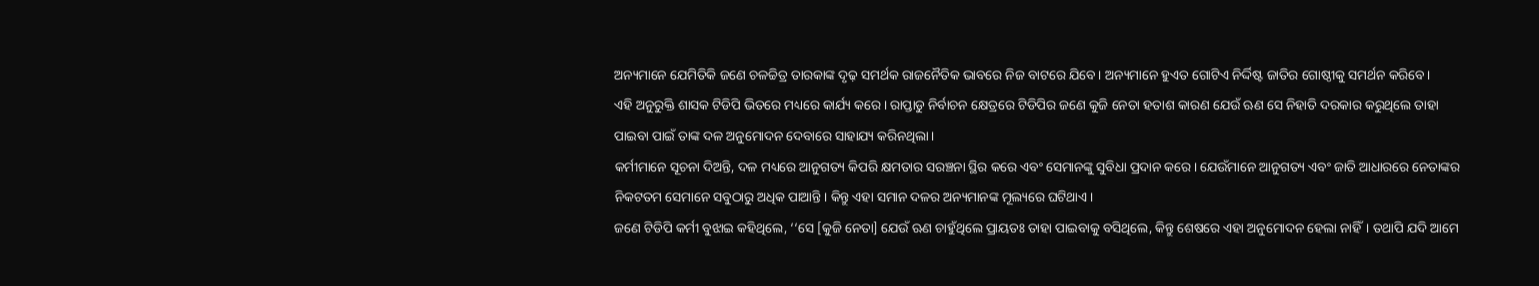ଅନ୍ୟମାନେ ଯେମିତିକି ଜଣେ ଚଳଚ୍ଚିତ୍ର ତାରକାଙ୍କ ଦୃଢ଼ ସମର୍ଥକ ରାଜନୈତିକ ଭାବରେ ନିଜ ବାଟରେ ଯିବେ। ଅନ୍ୟମାନେ ହୁଏତ ଗୋଟିଏ ନିର୍ଦ୍ଦିଷ୍ଟ ଜାତିର ଗୋଷ୍ଠୀକୁ ସମର୍ଥନ କରିବେ।
ଏହି ଅନୁରୁକ୍ତି ଶାସକ ଟିଡିପି ଭିତରେ ମଧ୍ୟରେ କାର୍ଯ୍ୟ କରେ। ରାପ୍ତାଡୁ ନିର୍ବାଚନ କ୍ଷେତ୍ରରେ ଟିଡିପିର ଜଣେ କୁଜି ନେତା ହତାଶ କାରଣ ଯେଉଁ ଋଣ ସେ ନିହାତି ଦରକାର କରୁଥିଲେ ତାହା ପାଇବା ପାଇଁ ତାଙ୍କ ଦଳ ଅନୁମୋଦନ ଦେବାରେ ସାହାଯ୍ୟ କରିନଥିଲା।
କର୍ମୀମାନେ ସୂଚନା ଦିଅନ୍ତି, ଦଳ ମଧ୍ୟରେ ଆନୁଗତ୍ୟ କିପରି କ୍ଷମତାର ସରଞ୍ଚନା ସ୍ଥିର କରେ ଏବଂ ସେମାନଙ୍କୁ ସୁବିଧା ପ୍ରଦାନ କରେ। ଯେଉଁମାନେ ଆନୁଗତ୍ୟ ଏବଂ ଜାତି ଆଧାରରେ ନେତାଙ୍କର ନିକଟତମ ସେମାନେ ସବୁଠାରୁ ଅଧିକ ପାଆନ୍ତି। କିନ୍ତୁ ଏହା ସମାନ ଦଳର ଅନ୍ୟମାନଙ୍କ ମୂଲ୍ୟରେ ଘଟିଥାଏ।
ଜଣେ ଟିଡିପି କର୍ମୀ ବୁଝାଇ କହିଥିଲେ, ‘‘ସେ [କୁଜି ନେତା] ଯେଉଁ ଋଣ ଚାହୁଁଥିଲେ ପ୍ରାୟତଃ ତାହା ପାଇବାକୁ ବସିଥିଲେ, କିନ୍ତୁ ଶେଷରେ ଏହା ଅନୁମୋଦନ ହେଲା ନାହିଁ। ତଥାପି ଯଦି ଆମେ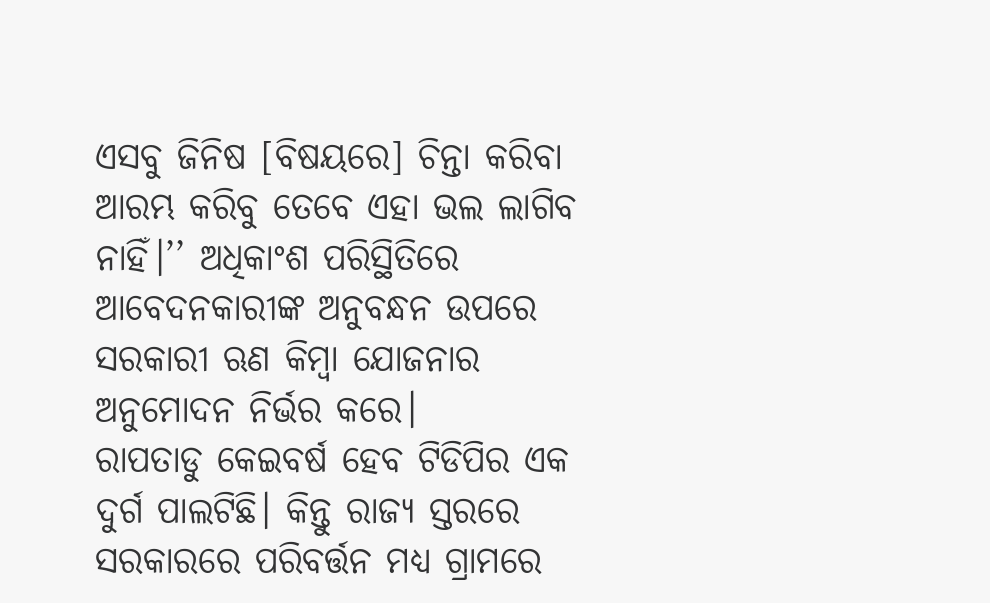ଏସବୁ ଜିନିଷ [ବିଷୟରେ] ଚିନ୍ତା କରିବା ଆରମ୍ଭ କରିବୁ ତେବେ ଏହା ଭଲ ଲାଗିବ ନାହିଁ।’’ ଅଧିକାଂଶ ପରିସ୍ଥିତିରେ ଆବେଦନକାରୀଙ୍କ ଅନୁବନ୍ଧନ ଉପରେ ସରକାରୀ ଋଣ କିମ୍ବା ଯୋଜନାର ଅନୁମୋଦନ ନିର୍ଭର କରେ।
ରାପତାଡୁ କେଇବର୍ଷ ହେବ ଟିଡିପିର ଏକ ଦୁର୍ଗ ପାଲଟିଛି। କିନ୍ତୁ ରାଜ୍ୟ ସ୍ତରରେ ସରକାରରେ ପରିବର୍ତ୍ତନ ମଧ୍ୟ ଗ୍ରାମରେ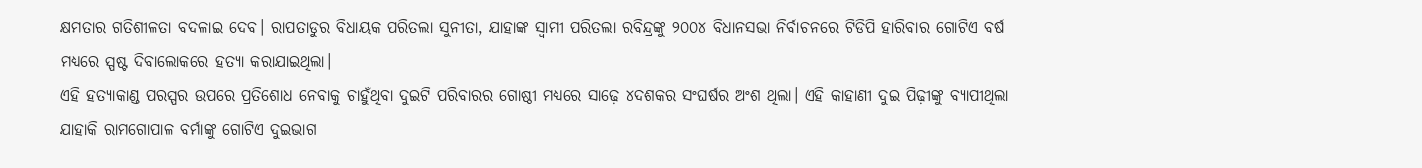କ୍ଷମତାର ଗତିଶୀଳତା ବଦଳାଇ ଦେବ। ରାପତାଡୁର ବିଧାୟକ ପରିତଲା ସୁନୀତା, ଯାହାଙ୍କ ସ୍ୱାମୀ ପରିତଲା ରବିନ୍ଦ୍ରଙ୍କୁ ୨୦୦୪ ବିଧାନସଭା ନିର୍ବାଚନରେ ଟିଡିପି ହାରିବାର ଗୋଟିଏ ବର୍ଷ ମଧ୍ୟରେ ସ୍ପଷ୍ଟ ଦିବାଲୋକରେ ହତ୍ୟା କରାଯାଇଥିଲା।
ଏହି ହତ୍ୟାକାଣ୍ଡ ପରସ୍ପର ଉପରେ ପ୍ରତିଶୋଧ ନେବାକୁ ଚାହୁଁଥିବା ଦୁଇଟି ପରିବାରର ଗୋଷ୍ଠୀ ମଧ୍ୟରେ ସାଢ଼େ ୪ଦଶକର ସଂଘର୍ଷର ଅଂଶ ଥିଲା। ଏହି କାହାଣୀ ଦୁଇ ପିଢ଼ୀଙ୍କୁ ବ୍ୟାପୀଥିଲା ଯାହାକି ରାମଗୋପାଳ ବର୍ମାଙ୍କୁ ଗୋଟିଏ ଦୁଇଭାଗ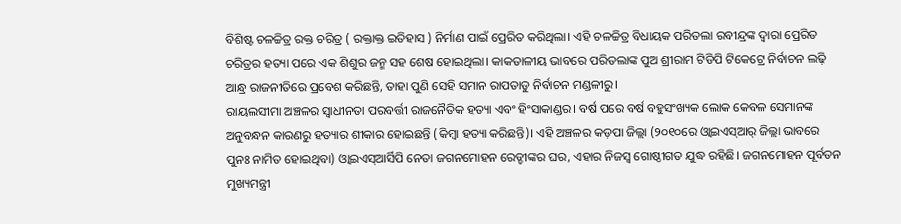ବିଶିଷ୍ଟ ଚଳଚ୍ଚିତ୍ର ରକ୍ତ ଚରିତ୍ର ( ରକ୍ତାକ୍ତ ଇତିହାସ ) ନିର୍ମାଣ ପାଇଁ ପ୍ରେରିତ କରିଥିଲା। ଏହି ଚଳଚ୍ଚିତ୍ର ବିଧାୟକ ପରିତଲା ରବୀନ୍ଦ୍ରଙ୍କ ଦ୍ୱାରା ପ୍ରେରିତ ଚରିତ୍ରର ହତ୍ୟା ପରେ ଏକ ଶିଶୁର ଜନ୍ମ ସହ ଶେଷ ହୋଇଥିଲା। କାକତାଳୀୟ ଭାବରେ ପରିତଲାଙ୍କ ପୁଅ ଶ୍ରୀରାମ ଟିଡିପି ଟିକେଟ୍ରେ ନିର୍ବାଚନ ଲଢ଼ି ଆନ୍ଧ୍ର ରାଜନୀତିରେ ପ୍ରବେଶ କରିଛନ୍ତି, ତାହା ପୁଣି ସେହି ସମାନ ରାପତାଡୁ ନିର୍ବାଚନ ମଣ୍ଡଳୀରୁ।
ରାୟଲସୀମା ଅଞ୍ଚଳର ସ୍ୱାଧୀନତା ପରବର୍ତ୍ତୀ ରାଜନୈତିକ ହତ୍ୟା ଏବଂ ହିଂସାକାଣ୍ଡର। ବର୍ଷ ପରେ ବର୍ଷ ବହୁସଂଖ୍ୟକ ଲୋକ କେବଳ ସେମାନଙ୍କ ଅନୁବନ୍ଧନ କାରଣରୁ ହତ୍ୟାର ଶୀକାର ହୋଇଛନ୍ତି (କିମ୍ବା ହତ୍ୟା କରିଛନ୍ତି)। ଏହି ଅଞ୍ଚଳର କଡ଼ପା ଜିଲ୍ଲା (୨୦୧୦ରେ ଓ୍ୱାଇଏସ୍ଆର୍ ଜିଲ୍ଲା ଭାବରେ ପୁନଃ ନାମିତ ହୋଇଥିବା) ଓ୍ୱାଇଏସ୍ଆର୍ସିପି ନେତା ଜଗନମୋହନ ରେଡ୍ଡୀଙ୍କର ଘର, ଏହାର ନିଜସ୍ୱ ଗୋଷ୍ଠୀଗତ ଯୁଦ୍ଧ ରହିଛି। ଜଗନମୋହନ ପୂର୍ବତନ ମୁଖ୍ୟମନ୍ତ୍ରୀ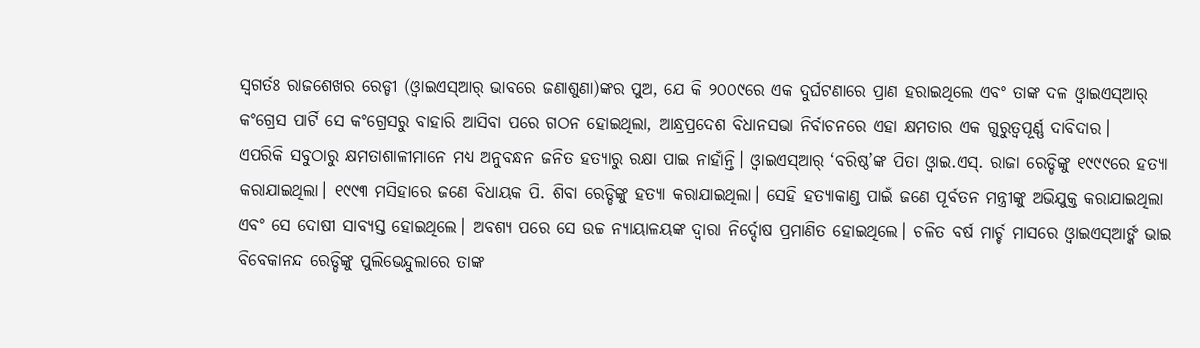ସ୍ୱଗର୍ତଃ ରାଜଶେଖର ରେଡ୍ଡୀ (ଓ୍ୱାଇଏସ୍ଆର୍ ଭାବରେ ଜଣାଶୁଣା)ଙ୍କର ପୁଅ, ଯେ କି ୨୦୦୯ରେ ଏକ ଦୁର୍ଘଟଣାରେ ପ୍ରାଣ ହରାଇଥିଲେ ଏବଂ ତାଙ୍କ ଦଳ ଓ୍ୱାଇଏସ୍ଆର୍ କଂଗ୍ରେସ ପାର୍ଟି ସେ କଂଗ୍ରେସରୁ ବାହାରି ଆସିବା ପରେ ଗଠନ ହୋଇଥିଲା, ଆନ୍ଧ୍ରପ୍ରଦେଶ ବିଧାନସଭା ନିର୍ବାଚନରେ ଏହା କ୍ଷମତାର ଏକ ଗୁରୁତ୍ୱପୂର୍ଣ୍ଣ ଦାବିଦାର।
ଏପରିକି ସବୁଠାରୁ କ୍ଷମତାଶାଳୀମାନେ ମଧ୍ୟ ଅନୁବନ୍ଧନ ଜନିତ ହତ୍ୟାରୁ ରକ୍ଷା ପାଇ ନାହାଁନ୍ତି। ଓ୍ୱାଇଏସ୍ଆର୍ ‘ବରିଷ୍ଠ’ଙ୍କ ପିତା ଓ୍ୱାଇ.ଏସ୍. ରାଜା ରେଡ୍ଡିଙ୍କୁ ୧୯୯୯ରେ ହତ୍ୟା କରାଯାଇଥିଲା। ୧୯୯୩ ମସିହାରେ ଜଣେ ବିଧାୟକ ପି. ଶିବା ରେଡ୍ଡିଙ୍କୁ ହତ୍ୟା କରାଯାଇଥିଲା। ସେହି ହତ୍ୟାକାଣ୍ଡ ପାଇଁ ଜଣେ ପୂର୍ବତନ ମନ୍ତ୍ରୀଙ୍କୁ ଅଭିଯୁକ୍ତ କରାଯାଇଥିଲା ଏବଂ ସେ ଦୋଷୀ ସାବ୍ୟସ୍ତ ହୋଇଥିଲେ। ଅବଶ୍ୟ ପରେ ସେ ଉଚ୍ଚ ନ୍ୟାୟାଳୟଙ୍କ ଦ୍ୱାରା ନିର୍ଦ୍ଦୋଷ ପ୍ରମାଣିତ ହୋଇଥିଲେ। ଚଳିତ ବର୍ଷ ମାର୍ଚ୍ଚ ମାସରେ ଓ୍ୱାଇଏସ୍ଆର୍ଙ୍କ ଭାଇ ବିବେକାନନ୍ଦ ରେଡ୍ଡିଙ୍କୁ ପୁଲିଭେନ୍ଦୁଲାରେ ତାଙ୍କ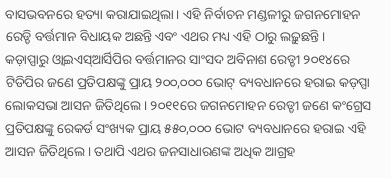ବାସଭବନରେ ହତ୍ୟା କରାଯାଇଥିଲା। ଏହି ନିର୍ବାଚନ ମଣ୍ଡଳୀରୁ ଜଗନମୋହନ ରେଡ୍ଡି ବର୍ତ୍ତମାନ ବିଧାୟକ ଅଛନ୍ତି ଏବଂ ଏଥର ମଧ୍ୟ ଏହି ଠାରୁ ଲଢ଼ୁଛନ୍ତି।
କଡ଼ାପ୍ପାରୁ ଓ୍ୱାଇଏସ୍ଆର୍ସିପିର ବର୍ତ୍ତମାନର ସାଂସଦ ଅବିନାଶ ରେଡ୍ଡୀ ୨୦୧୪ରେ ଟିଡିପିର ଜଣେ ପ୍ରତିପକ୍ଷଙ୍କୁ ପ୍ରାୟ ୨୦୦,୦୦୦ ଭୋଟ୍ ବ୍ୟବଧାନରେ ହରାଇ କଡ଼ପ୍ପା ଲୋକସଭା ଆସନ ଜିତିଥିଲେ। ୨୦୧୧ରେ ଜଗନମୋହନ ରେଡ୍ଡୀ ଜଣେ କଂଗ୍ରେସ ପ୍ରତିପକ୍ଷଙ୍କୁ ରେକର୍ଡ ସଂଖ୍ୟକ ପ୍ରାୟ ୫୫୦,୦୦୦ ଭୋଟ ବ୍ୟବଧାନରେ ହରାଇ ଏହି ଆସନ ଜିତିଥିଲେ। ତଥାପି ଏଥର ଜନସାଧାରଣଙ୍କ ଅଧିକ ଆଗ୍ରହ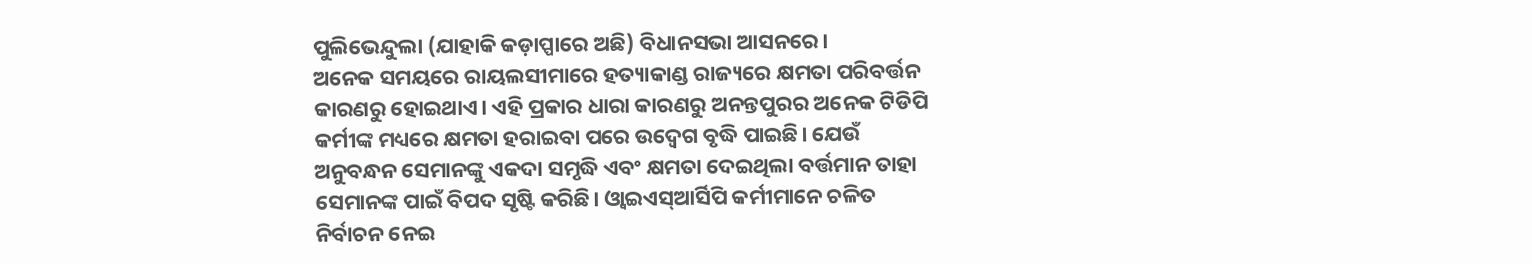ପୁଲିଭେନ୍ଦୁଲା (ଯାହାକି କଡ଼ାପ୍ପାରେ ଅଛି) ବିଧାନସଭା ଆସନରେ।
ଅନେକ ସମୟରେ ରାୟଲସୀମାରେ ହତ୍ୟାକାଣ୍ଡ ରାଜ୍ୟରେ କ୍ଷମତା ପରିବର୍ତ୍ତନ କାରଣରୁ ହୋଇଥାଏ। ଏହି ପ୍ରକାର ଧାରା କାରଣରୁ ଅନନ୍ତପୁରର ଅନେକ ଟିଡିପି କର୍ମୀଙ୍କ ମଧ୍ୟରେ କ୍ଷମତା ହରାଇବା ପରେ ଉଦ୍ବେଗ ବୃଦ୍ଧି ପାଇଛି। ଯେଉଁ ଅନୁବନ୍ଧନ ସେମାନଙ୍କୁ ଏକଦା ସମୃଦ୍ଧି ଏବଂ କ୍ଷମତା ଦେଇଥିଲା ବର୍ତ୍ତମାନ ତାହା ସେମାନଙ୍କ ପାଇଁ ବିପଦ ସୃଷ୍ଟି କରିଛି। ଓ୍ୱାଇଏସ୍ଆର୍ସିପି କର୍ମୀମାନେ ଚଳିତ ନିର୍ବାଚନ ନେଇ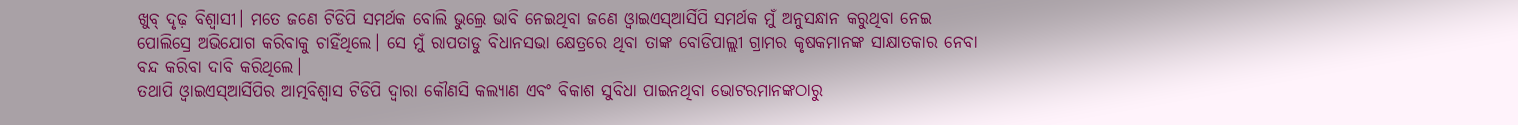ଖୁବ୍ ଦୃଢ଼ ବିଶ୍ୱାସୀ। ମତେ ଜଣେ ଟିଡିପି ସମର୍ଥକ ବୋଲି ଭୁଲ୍ରେ ଭାବି ନେଇଥିବା ଜଣେ ଓ୍ୱାଇଏସ୍ଆର୍ସିପି ସମର୍ଥକ ମୁଁ ଅନୁସନ୍ଧାନ କରୁଥିବା ନେଇ ପୋଲିସ୍ରେ ଅଭିଯୋଗ କରିବାକୁ ଚାହିଁଥିଲେ। ସେ ମୁଁ ରାପତାଡୁ ବିଧାନସଭା କ୍ଷେତ୍ରରେ ଥିବା ତାଙ୍କ ବୋଡିପାଲ୍ଲୀ ଗ୍ରାମର କୃଷକମାନଙ୍କ ସାକ୍ଷାତକାର ନେବା ବନ୍ଦ କରିବା ଦାବି କରିଥିଲେ।
ତଥାପି ଓ୍ୱାଇଏସ୍ଆର୍ସିପିର ଆତ୍ମବିଶ୍ୱାସ ଟିଡିପି ଦ୍ୱାରା କୌଣସି କଲ୍ୟାଣ ଏବଂ ବିକାଶ ସୁବିଧା ପାଇନଥିବା ଭୋଟରମାନଙ୍କଠାରୁ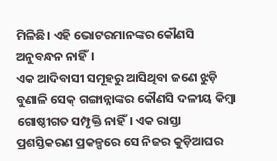ମିଳିଛି। ଏହି ଭୋଟରମାନଙ୍କର କୌଣସି ଅନୁବନ୍ଧନ ନାହିଁ।
ଏକ ଆଦିବାସୀ ସମୂହରୁ ଆସିଥିବା ଜଣେ ଝୁଡ଼ି ବୁଣାଳି ସେକ୍ ଗଙ୍ଗାନ୍ନାଙ୍କର କୌଣସି ଦଳୀୟ କିମ୍ବା ଗୋଷ୍ଠୀଗତ ସମ୍ପୃକ୍ତି ନାହିଁ। ଏକ ରାସ୍ତା ପ୍ରଶସ୍ତିକରଣ ପ୍ରକଳ୍ପରେ ସେ ନିଜର କୁଡ଼ିଆଘର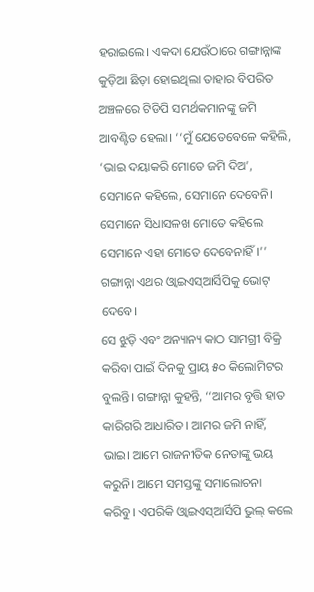ହରାଇଲେ। ଏକଦା ଯେଉଁଠାରେ ଗଙ୍ଗାନ୍ନାଙ୍କ କୁଡ଼ିଆ ଛିଡ଼ା ହୋଇଥିଲା ତାହାର ବିପରିତ ଅଞ୍ଚଳରେ ଟିଡିପି ସମର୍ଥକମାନଙ୍କୁ ଜମି ଆବଣ୍ଟିତ ହେଲା। ‘‘ମୁଁ ଯେତେବେଳେ କହିଲି, ‘ଭାଇ ଦୟାକରି ମୋତେ ଜମି ଦିଅ’, ସେମାନେ କହିଲେ, ସେମାନେ ଦେବେନି। ସେମାନେ ସିଧାସଳଖ ମୋତେ କହିଲେ ସେମାନେ ଏହା ମୋତେ ଦେବେନାହିଁ।’’ ଗଙ୍ଗାନ୍ନା ଏଥର ଓ୍ୱାଇଏସ୍ଆର୍ସିପିକୁ ଭୋଟ୍ ଦେବେ।
ସେ ଝୁଡ଼ି ଏବଂ ଅନ୍ୟାନ୍ୟ କାଠ ସାମଗ୍ରୀ ବିକ୍ରି କରିବା ପାଇଁ ଦିନକୁ ପ୍ରାୟ ୫୦ କିଲୋମିଟର ବୁଲନ୍ତି। ଗଙ୍ଗାନ୍ନା କୁହନ୍ତି, ‘‘ଆମର ବୃତ୍ତି ହାତ କାରିଗରି ଆଧାରିତ। ଆମର ଜମି ନାହିଁ, ଭାଇ। ଆମେ ରାଜନୀତିକ ନେତାଙ୍କୁ ଭୟ କରୁନି। ଆମେ ସମସ୍ତଙ୍କୁ ସମାଲୋଚନା କରିବୁ। ଏପରିକି ଓ୍ୱାଇଏସ୍ଆର୍ସିପି ଭୁଲ୍ କଲେ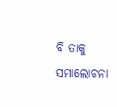ବି ତାକୁ ସମାଲୋଚନା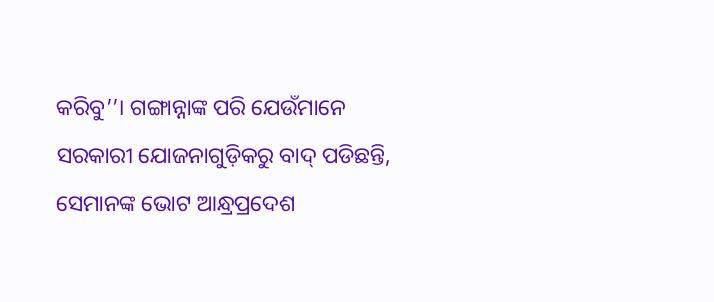କରିବୁ’’। ଗଙ୍ଗାନ୍ନାଙ୍କ ପରି ଯେଉଁମାନେ ସରକାରୀ ଯୋଜନାଗୁଡ଼ିକରୁ ବାଦ୍ ପଡିଛନ୍ତି, ସେମାନଙ୍କ ଭୋଟ ଆନ୍ଧ୍ରପ୍ରଦେଶ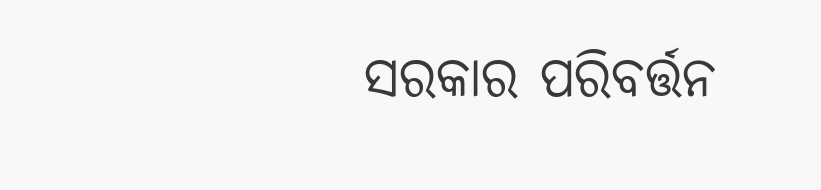ସରକାର ପରିବର୍ତ୍ତନ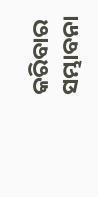କରିବାର ସମ୍ଭାବନା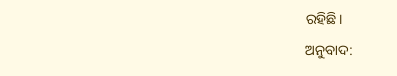ରହିଛି।
ଅନୁବାଦ: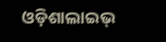ଓଡ଼ିଶାଲାଇଭ୍